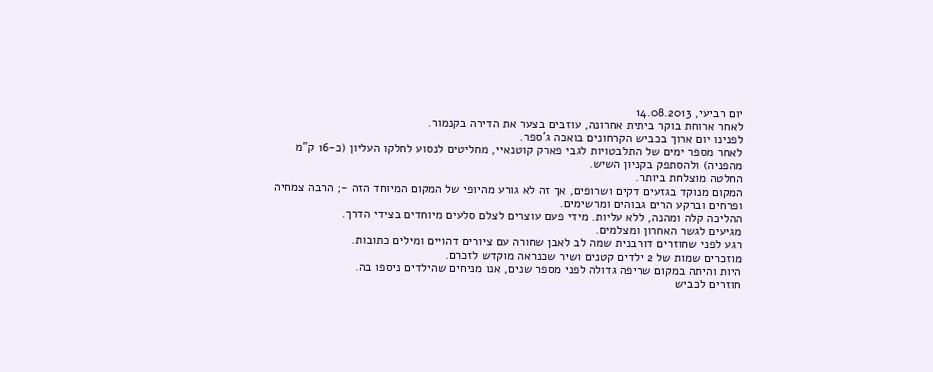יום רביעי, 14.08.2013
לאחר ארוחת בוקר ביתית אחרונה, עוזבים בצער את הדירה בקנמור.
לפנינו יום ארוך בכביש הקרחונים בואכה ג'ספר.
לאחר מספר ימים של התלבטויות לגבי פארק קוטנאיי, מחליטים לנסוע לחלקו העליון (כ-16 ק"מ מהפניה) ולהסתפק בקניון השיש.
החלטה מוצלחת ביותר.
המקום מנוקד בגזעים דקים ושרופים, אך זה לא גורע מהיופי של המקום המיוחד הזה -; הרבה צמחיה ופרחים וברקע הרים גבוהים ומרשימים.
ההליכה קלה ומהנה, ללא עליות. מידי פעם עוצרים לצלם סלעים מיוחדים בצידי הדרך.
מגיעים לגשר האחרון ומצלמים.
רגע לפני שחוזרים דורבנית שמה לב לאבן שחורה עם ציורים דהויים ומילים כתובות.
מוזכרים שמות של 2 ילדים קטנים ושיר שכנראה מוקדש לזכרם.
היות והיתה במקום שריפה גדולה לפני מספר שנים, אנו מניחים שהילדים ניספו בה.
חוזרים לכביש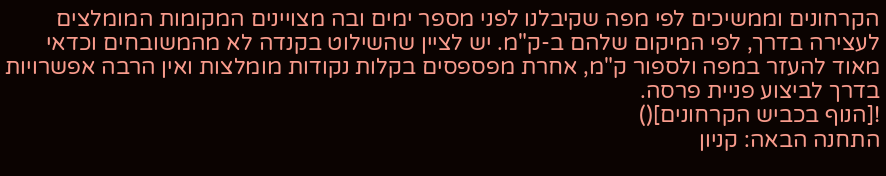הקרחונים וממשיכים לפי מפה שקיבלנו לפני מספר ימים ובה מצויינים המקומות המומלצים לעצירה בדרך, לפי המיקום שלהם ב-ק"מ. יש לציין שהשילוט בקנדה לא מהמשובחים וכדאי מאוד להעזר במפה ולספור ק"מ, אחרת מפספסים בקלות נקודות מומלצות ואין הרבה אפשרויות בדרך לביצוע פניית פרסה.
![הנוף בכביש הקרחונים]()
התחנה הבאה: קניון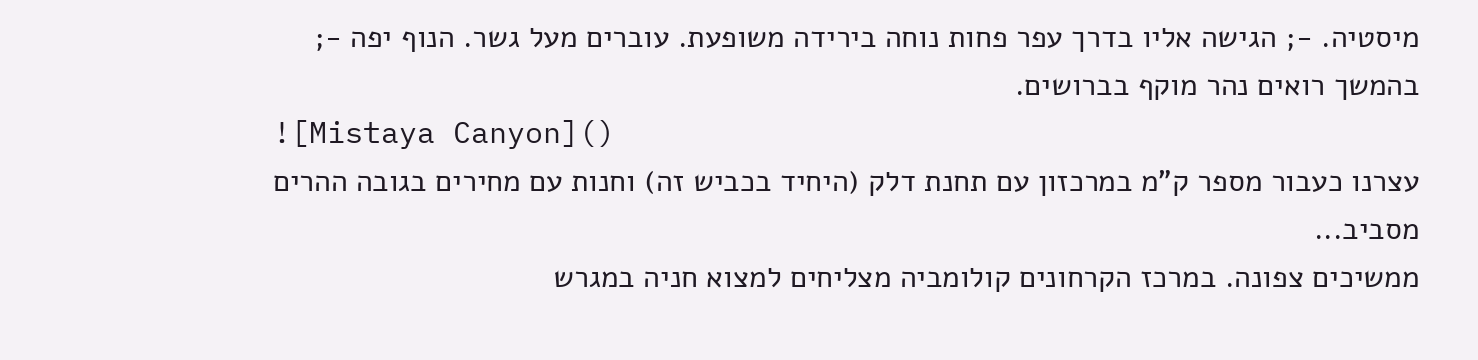מיסטיה. -; הגישה אליו בדרך עפר פחות נוחה בירידה משופעת. עוברים מעל גשר. הנוף יפה -; בהמשך רואים נהר מוקף בברושים.
![Mistaya Canyon]()
עצרנו כעבור מספר ק"מ במרכזון עם תחנת דלק (היחיד בכביש זה) וחנות עם מחירים בגובה ההרים מסביב...
ממשיכים צפונה. במרכז הקרחונים קולומביה מצליחים למצוא חניה במגרש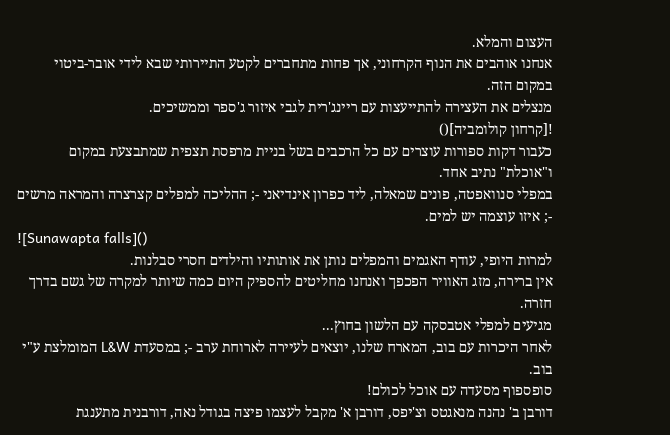העצום והמלא.
אנחנו אוהבים את הנוף הקרחוני, אך פחות מתחברים לקטע התיירותי שבא לידי אובר-ביטוי במקום הזה.
מנצלים את העצירה להתייעצות עם ריינג'רית לגבי איזור ג'ספר וממשיכים.
![קרחון קולומביה]()
כעבור דקות ספורות עוצרים עם כל הרכבים בשל בניית מרפסת תצפית שמתבצעת במקום ו"אוכלת" נתיב אחד.
במפלי סנוואפטה, פונים שמאלה, ליד כפרון אינדיאני -; ההליכה למפלים קצרצרה והמראה מרשים -; איזו עוצמה יש למים.
![Sunawapta falls]()
למרות היופי, עודף האגמים והמפלים נותן את אותותיו והילדים חסרי סבלנות.
אין ברירה, מזג האוויר הפכפך ואנחנו מחליטים להספיק היום כמה שיותר למקרה של גשם בדרך חזרה.
מגיעים למפלי אטבסקה עם הלשון בחוץ...
לאחר היכרות עם בוב, המארח שלנו, יוצאים לעיירה לארוחת ערב -; במסעדת L&W המומלצת ע"י בוב.
סופספוף מסעדה עם אוכל לכולם!
דורבן ב' נהנה מנאגטס וצ'יפס, דורבן א' מקבל לעצמו פיצה בגודל נאה, דורבנית מתענגת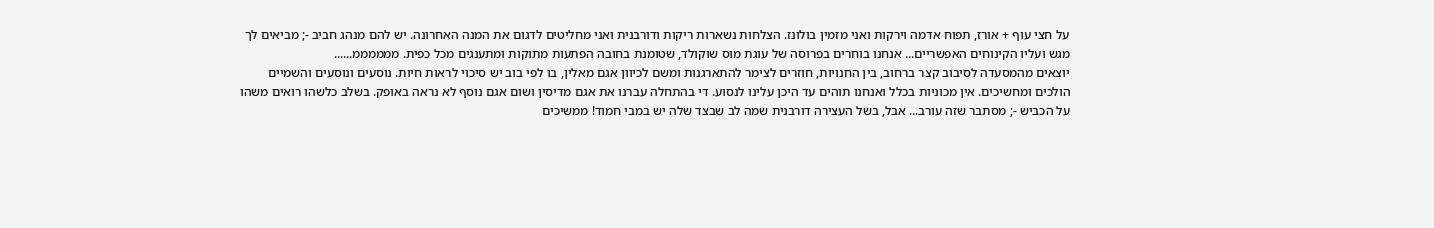על חצי עוף + אורז, תפוח אדמה וירקות ואני מזמין בולונז. הצלחות נשארות ריקות ודורבנית ואני מחליטים לדגום את המנה האחרונה. יש להם מנהג חביב -; מביאים לך מגש ועליו הקינוחים האפשריים... אנחנו בוחרים בפרוסה של עוגת מוס שוקולד, שטומנת בחובה הפתעות מתוקות ומתענגים מכל כפית. ממממממ......
יוצאים מהמסעדה לסיבוב קצר ברחוב, בין החנויות, חוזרים לצימר להתארגנות ומשם לכיוון אגם מאלין, בו לפי בוב יש סיכוי לראות חיות. נוסעים ונוסעים והשמיים הולכים ומחשיכים. אין מכוניות בכלל ואנחנו תוהים עד היכן עלינו לנסוע. די בהתחלה עברנו את אגם מדיסין ושום אגם נוסף לא נראה באופק. בשלב כלשהו רואים משהו על הכביש -; מסתבר שזה עורב... אבל, בשל העצירה דורבנית שמה לב שבצד שלה יש במבי חמוד! ממשיכים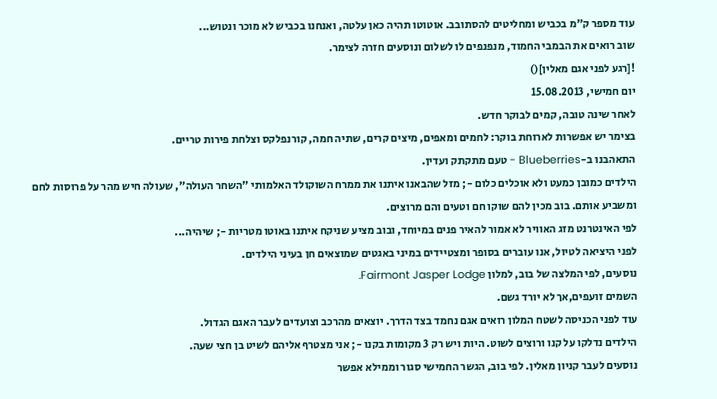עוד מספר ק"מ בכביש ומחליטים להסתובב. אוטוטו תהיה כאן עלטה, ואנחנו בכביש לא מוכר ונטוש...
שוב רואים את הבמבי החמוד, מנפנפים לו לשלום ונוסעים חזרה לצימר.
![רגע לפני אגם מאלין]()
יום חמישי, 15.08.2013
לאחר שינה טובה, קמים לבוקר חדש.
בצימר יש אפשרות לארוחת בוקר: לחמים ומאפים, מיצים קרים, שתיה חמה, קורנפלקס וצלחת פירות טריים.
התאהבנו ב-Blueberries - טעם מתקתק ועדין.
הילדים כמובן כמעט ולא אוכלים כלום -; מזל שהבאנו איתנו את ממרח השוקולד האלמותי "השחר העולה", שעולה חיש מהר על פרוסות לחם ומשביע אותם. בוב מכין להם שוקו חם וטעים והם מרוצים.
לפי האינטרנט מזג האוויר לא אמור להאיר פנים במיוחד, ובוב מציע שניקח איתנו באוטו מטריות -; שיהיה...
לפני היציאה לטיול, אנו עוברים בסופר ומצטיידים במיני באגטים שמוצאים חן בעיני הילדים.
נוסעים, לפי המלצה של בוב, למלון Fairmont Jasper Lodge.
השמים זועפים,אך לא יורד גשם.
עוד לפני הכניסה לשטח המלון רואים אגם נחמד בצד הדרך. יוצאים מהרכב וצועדים לעבר האגם הגדול.
הילדים נדלקו על קנו ורוצים לשוט. היות ויש רק 3 מקומות בקנו -; אני מצטרף אליהם לשיט בן חצי שעה.
נוסעים לעבר קניון מאלין. לפי בוב, הגשר החמישי סגור וממילא אפשר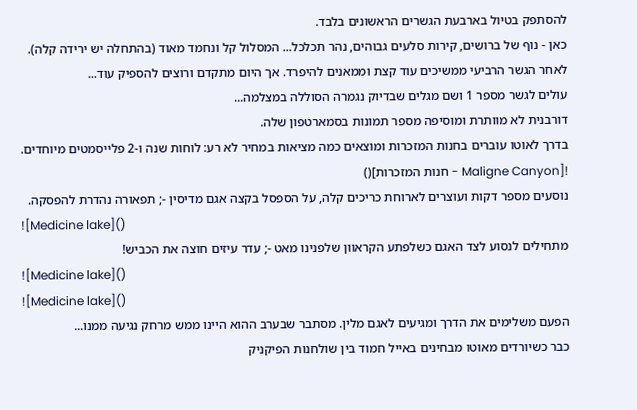להסתפק בטיול בארבעת הגשרים הראשונים בלבד.
כאן - נוף של ברושים, קירות סלעים גבוהים, נהר תכלכל... המסלול קל ונחמד מאוד (בהתחלה יש ירידה קלה). לאחר הגשר הרביעי ממשיכים עוד קצת וממאנים להיפרד. אך היום מתקדם ורוצים להספיק עוד...
עולים לגשר מספר 1 ושם מגלים שבדיוק נגמרה הסוללה במצלמה...
דורבנית לא מוותרת ומוסיפה מספר תמונות בסמארטפון שלה.
בדרך לאוטו עוברים בחנות המזכרות ומוצאים כמה מציאות במחיר לא רע: לוחות שנה ו-2 פלייסמטים מיוחדים.
![Maligne Canyon - חנות המזכרות]()
נוסעים מספר דקות ועוצרים לארוחת כריכים קלה, על הספסל בקצה אגם מדיסין -; תפאורה נהדרת להפסקה.
![Medicine lake]()
מתחילים לנסוע לצד האגם כשלפתע הקראוון שלפנינו מאט -; עדר עיזים חוצה את הכביש!
![Medicine lake]()
![Medicine lake]()
הפעם משלימים את הדרך ומגיעים לאגם מלין. מסתבר שבערב ההוא היינו ממש מרחק נגיעה ממנו...
כבר כשיורדים מאוטו מבחינים באייל חמוד בין שולחנות הפיקניק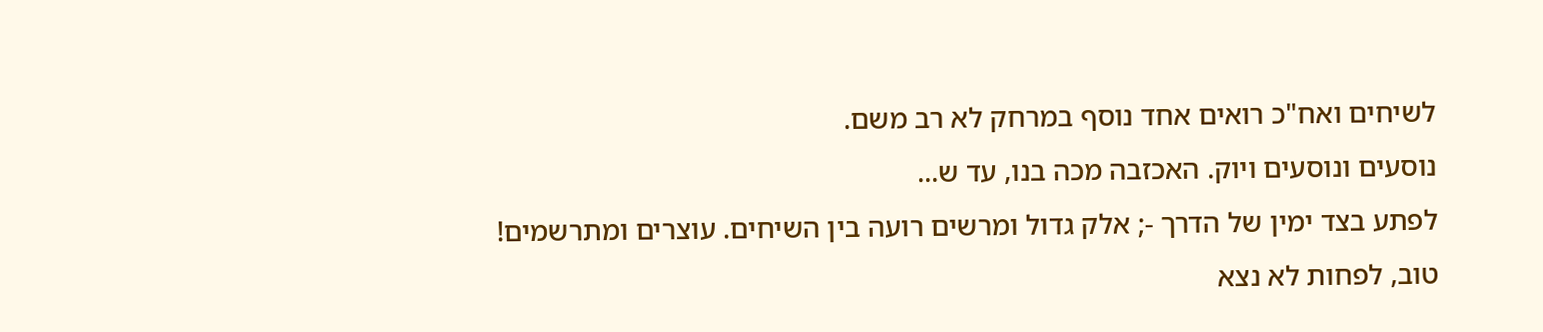לשיחים ואח"כ רואים אחד נוסף במרחק לא רב משם.
נוסעים ונוסעים ויוק. האכזבה מכה בנו, עד ש...
לפתע בצד ימין של הדרך -; אלק גדול ומרשים רועה בין השיחים. עוצרים ומתרשמים!
טוב, לפחות לא נצא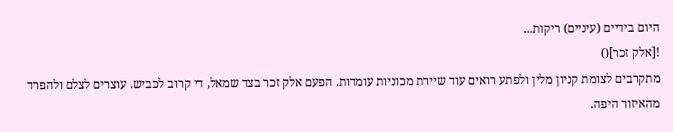היום בידיים (עיניים) ריקות...
![אלק זכר]()
מתקרבים לצומת קניון מלין ולפתע רואים עוד שיירת מכוניות עומדות. הפעם אלק זכר בצד שמאל, די קרוב לכביש. עוצרים לצלם ולהפרד מהאיזור היפה.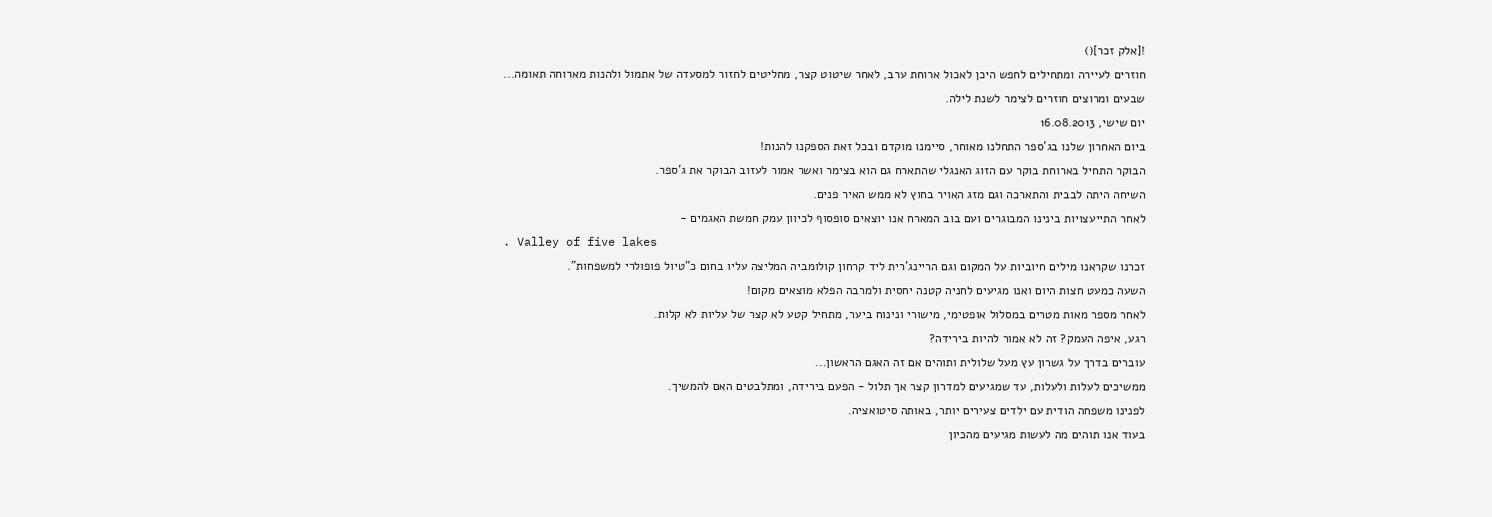![אלק זכר]()
חוזרים לעיירה ומתחילים לחפש היכן לאכול ארוחת ערב, לאחר שיטוט קצר, מחליטים לחזור למסעדה של אתמול ולהנות מארוחה תאומה...
שבעים ומרוצים חוזרים לצימר לשנת לילה.
יום שישי, 16.08.2013
ביום האחרון שלנו בג'ספר התחלנו מאוחר, סיימנו מוקדם ובכל זאת הספקנו להנות!
הבוקר התחיל בארוחת בוקר עם הזוג האנגלי שהתארח גם הוא בצימר ואשר אמור לעזוב הבוקר את ג'ספר.
השיחה היתה לבבית והתארכה וגם מזג האויר בחוץ לא ממש האיר פנים.
לאחר התייעצויות בינינו המבוגרים ועם בוב המארח אנו יוצאים סופסוף לכיוון עמק חמשת האגמים -
. Valley of five lakes
זכרנו שקראנו מילים חיוביות על המקום וגם הריינג'רית ליד קרחון קולומביה המליצה עליו בחום כ"טיול פופולרי למשפחות".
השעה כמעט חצות היום ואנו מגיעים לחניה קטנה יחסית ולמרבה הפלא מוצאים מקום!
לאחר מספר מאות מטרים במסלול אופטימי, מישורי ונינוח ביער, מתחיל קטע לא קצר של עליות לא קלות.
רגע, איפה העמק? זה לא אמור להיות בירידה?
עוברים בדרך על גשרון עץ מעל שלולית ותוהים אם זה האגם הראשון...
ממשיכים לעלות ולעלות, עד שמגיעים למדרון קצר אך תלול - הפעם בירידה, ומתלבטים האם להמשיך.
לפנינו משפחה הודית עם ילדים צעירים יותר, באותה סיטואציה.
בעוד אנו תוהים מה לעשות מגיעים מהכיון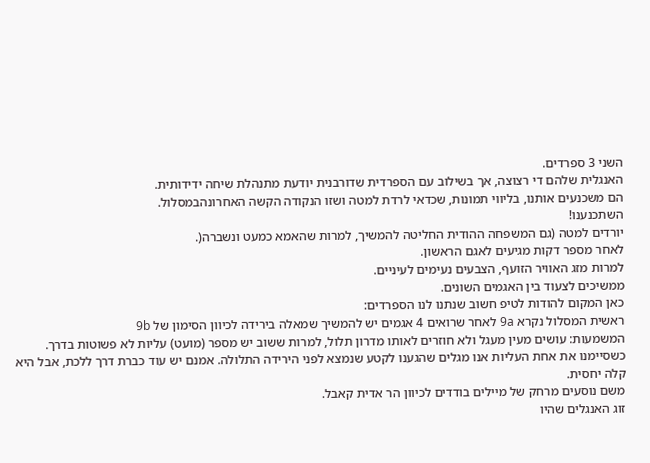השני 3 ספרדים.
האנגלית שלהם די רצוצה, אך בשילוב עם הספרדית שדורבנית יודעת מתנהלת שיחה ידידותית.
הם משכנעים אותנו, בליווי תמונות, שכדאי לרדת למטה ושזו הנקודה הקשה האחרונהבמסלול.
השתכנענו!
יורדים למטה (גם המשפחה ההודית החליטה להמשיך, למרות שהאמא כמעט ונשברה(.
לאחר מספר דקות מגיעים לאגם הראשון.
למרות מזג האוויר הזועף, הצבעים נעימים לעיניים.
ממשיכים לצעוד בין האגמים השונים.
כאן המקום להודות לטיפ חשוב שנתנו לנו הספרדים:
ראשית המסלול נקרא 9a לאחר שרואים 4 אגמים יש להמשיך שמאלה בירידה לכיוון הסימון של 9b
המשמעות: עושים מעין מעגל ולא חוזרים לאותו מדרון תלול, למרות ששוב יש מספר (מועט) עליות לא פשוטות בדרך.
כשסיימנו את אחת העליות אנו מגלים שהגענו לקטע שנמצא לפני הירידה התלולה. אמנם יש עוד כברת דרך ללכת, אבל היא קלה יחסית.
משם נוסעים מרחק של מיילים בודדים לכיוון הר אדית קאבל.
זוג האנגלים שהיו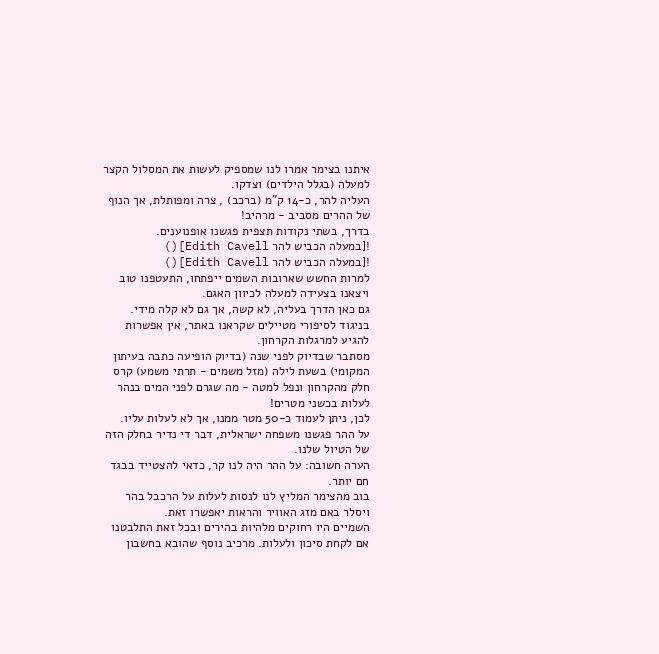איתנו בצימר אמרו לנו שמספיק לעשות את המסלול הקצר למעלה (בגלל הילדים) וצדקו.
העליה להר, כ-14 ק"מ (ברכב) , צרה ומפותלת, אך הנוף של ההרים מסביב - מרהיב!
בדרך, בשתי נקודות תצפית פגשנו אופנוענים.
![במעלה הכביש להר Edith Cavell]()
![במעלה הכביש להר Edith Cavell]()
למרות החשש שארובות השמים ייפתחו, התעטפנו טוב ויצאנו בצעידה למעלה לכיוון האגם.
גם כאן הדרך בעליה, לא קשה, אך גם לא קלה מידי.
בניגוד לסיפורי מטיילים שקראנו באתר, אין אפשרות להגיע למרגלות הקרחון.
מסתבר שבדיוק לפני שנה (בדיוק הופיעה כתבה בעיתון המקומי) בשעת לילה (מזל משמים - תרתי משמע) קרס חלק מהקרחון ונפל למטה - מה שגרם לפני המים בנהר לעלות בכשני מטרים!
לכן, ניתן לעמוד כ-50 מטר ממנו, אך לא לעלות עליו.
על ההר פגשנו משפחה ישראלית, דבר די נדיר בחלק הזה של הטיול שלנו.
הערה חשובה: על ההר היה לנו קר, כדאי להצטייד בבגד חם יותר.
בוב מהצימר המליץ לנו לנסות לעלות על הרכבל בהר ויסלר באם מזג האוויר והראות יאפשרו זאת.
השמיים היו רחוקים מלהיות בהירים ובכל זאת התלבטנו אם לקחת סיכון ולעלות. מרכיב נוסף שהובא בחשבון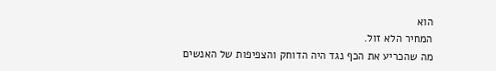הוא
המחיר הלא זול.
מה שהכריע את הכף נגד היה הדוחק והצפיפות של האנשים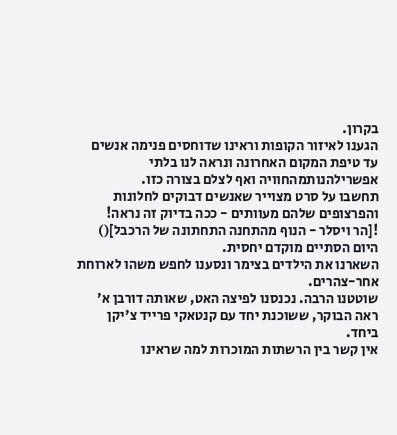בקרון.
הגענו לאיזור הקופות וראינו שדוחסים פנימה אנשים עד טיפת המקום האחרונה ונראה לנו בלתי אפשרילהנותמהחוויה ואף לצלם בצורה כזו.
תחשבו על סרט מצוייר שאנשים דבוקים לחלונות והפרצופים שלהם מעוותים - ככה בדיוק זה נראה!
![הר ויסלר - הנוף מהתחנה התחתונה של הרכבל]()
היום הסתיים מוקדם יחסית.
השארנו את הילדים בצימר ונסענו לחפש משהו לארוחת אחר-צהרים.
שוטטנו הרבה. נכנסנו לפיצה האט, שאותה דורבן א' ראה הבוקר, ששוכנת יחד עם קנטאקי פרייד צ'יקן ביחד.
אין קשר בין הרשתות המוכרות למה שראינו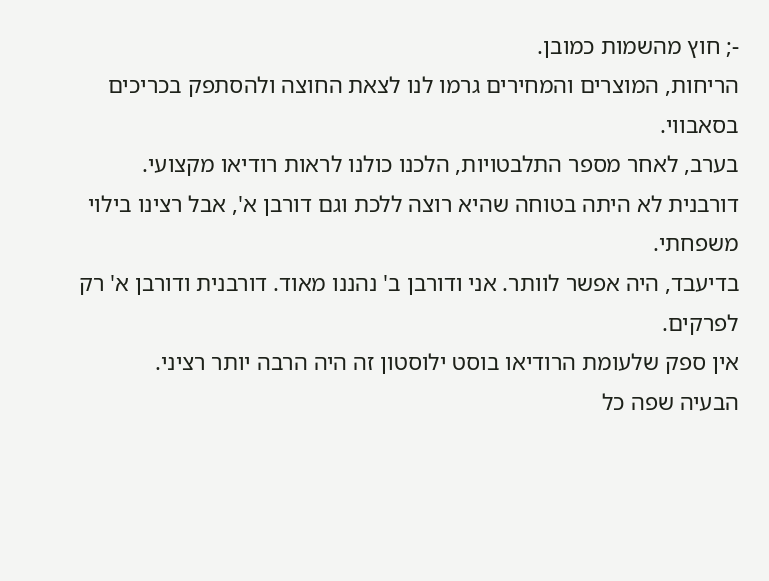-; חוץ מהשמות כמובן.
הריחות, המוצרים והמחירים גרמו לנו לצאת החוצה ולהסתפק בכריכים בסאבווי.
בערב, לאחר מספר התלבטויות, הלכנו כולנו לראות רודיאו מקצועי.
דורבנית לא היתה בטוחה שהיא רוצה ללכת וגם דורבן א', אבל רצינו בילוי משפחתי.
בדיעבד, היה אפשר לוותר. אני ודורבן ב' נהננו מאוד. דורבנית ודורבן א' רק לפרקים.
אין ספק שלעומת הרודיאו בוסט ילוסטון זה היה הרבה יותר רציני.
הבעיה שפה כל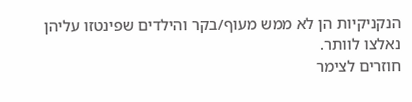הנקניקיות הן לא ממש מעוף/בקר והילדים שפינטזו עליהן נאלצו לוותר.
חוזרים לצימר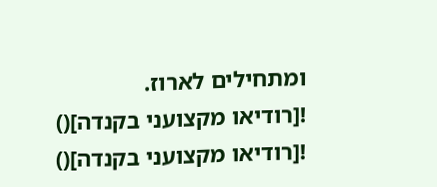ומתחילים לארוז.
![רודיאו מקצועני בקנדה]()
![רודיאו מקצועני בקנדה]()